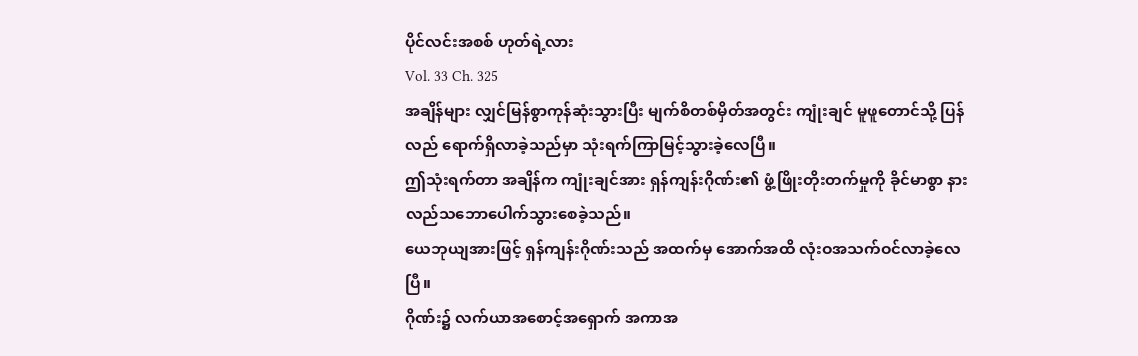ပိုင်လင်းအစစ် ဟုတ်ရဲ့လား
Vol. 33 Ch. 325
အချိန်များ လျှင်မြန်စွာကုန်ဆုံးသွားပြီး မျက်စိတစ်မှိတ်အတွင်း ကျုံးချင် မူဖူတောင်သို့ ပြန်လည် ရောက်ရှိလာခဲ့သည်မှာ သုံးရက်ကြာမြင့်သွားခဲ့လေပြီ။
ဤသုံးရက်တာ အချိန်က ကျုံးချင်အား ရှန်ကျန်းဂိုဏ်း၏ ဖွံ့ဖြိုးတိုးတက်မှုကို ခိုင်မာစွာ နားလည်သဘောပေါက်သွားစေခဲ့သည်။
ယေဘုယျအားဖြင့် ရှန်ကျန်းဂိုဏ်းသည် အထက်မှ အောက်အထိ လုံးဝအသက်ဝင်လာခဲ့လေပြီ။
ဂိုဏ်း၌ လက်ယာအစောင့်အရှောက် အကာအ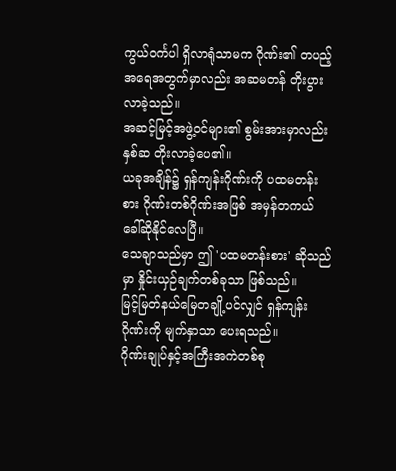ကွယ်ဝင်္ကပါ ရှိလာရုံသာမက ဂိုဏ်း၏ တပည့်အရေအတွက်မှာလည်း အဆမတန် တိုးပွားလာခဲ့သည်။
အဆင့်မြင့်အဖွဲ့ဝင်များ၏ စွမ်းအားမှာလည်း နှစ်ဆ တိုးလာခဲ့ပေ၏။
ယခုအချိန်၌ ရှန်ကျန်းဂိုဏ်းကို ပထမတန်းစား ဂိုဏ်းတစ်ဂိုဏ်းအဖြစ် အမှန်တကယ် ခေါ်ဆိုနိုင်လေပြီ။
သေချာသည်မှာ ဤ 'ပထမတန်းစား' ဆိုသည်မှာ နှိုင်းယှဉ်ချက်တစ်ခုသာ ဖြစ်သည်။
မြင့်မြတ်နယ်မြေတချို့ပင်လျှင် ရှန်ကျန်းဂိုဏ်းကို မျက်နှာသာ ပေးရသည်။
ဂိုဏ်းချုပ်နှင့်အကြီးအကဲတစ်စု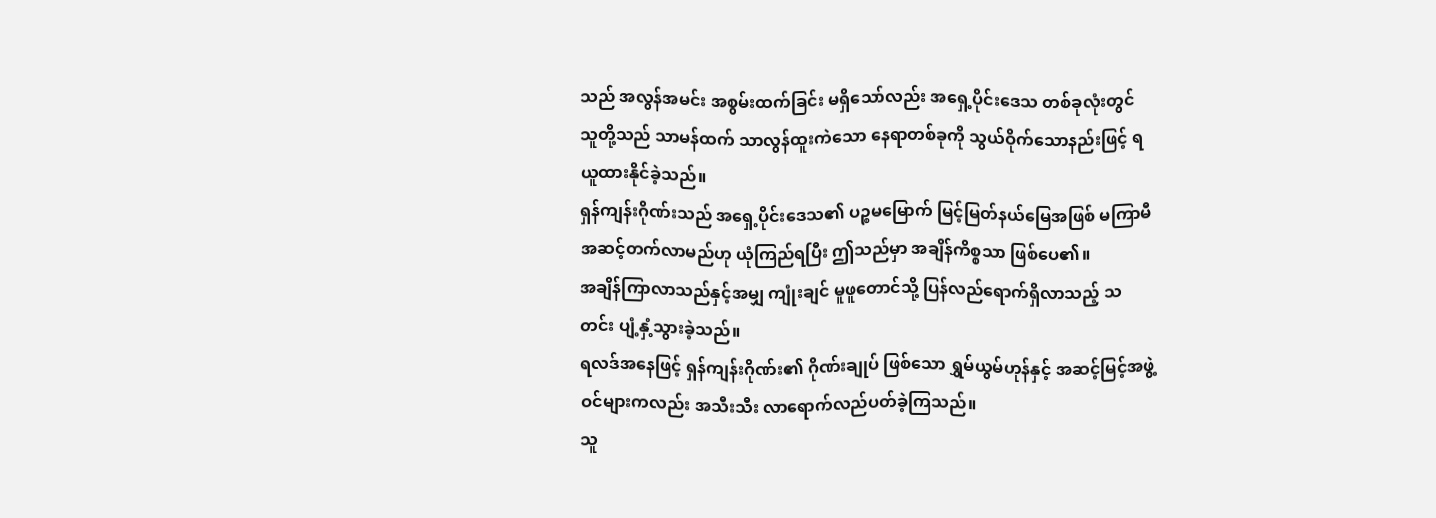သည် အလွန်အမင်း အစွမ်းထက်ခြင်း မရှိသော်လည်း အရှေ့ပိုင်းဒေသ တစ်ခုလုံးတွင် သူတို့သည် သာမန်ထက် သာလွန်ထူးကဲသော နေရာတစ်ခုကို သွယ်ဝိုက်သောနည်းဖြင့် ရယူထားနိုင်ခဲ့သည်။
ရှန်ကျန်းဂိုဏ်းသည် အရှေ့ပိုင်းဒေသ၏ ပဉ္စမမြောက် မြင့်မြတ်နယ်မြေအဖြစ် မကြာမီ အဆင့်တက်လာမည်ဟု ယုံကြည်ရပြီး ဤသည်မှာ အချိန်ကိစ္စသာ ဖြစ်ပေ၏။
အချိန်ကြာလာသည်နှင့်အမျှ ကျုံးချင် မူဖူတောင်သို့ ပြန်လည်ရောက်ရှိလာသည့် သတင်း ပျံ့နှံ့သွားခဲ့သည်။
ရလဒ်အနေဖြင့် ရှန်ကျန်းဂိုဏ်း၏ ဂိုဏ်းချုပ် ဖြစ်သော ရွှမ်ယွမ်ဟုန်နှင့် အဆင့်မြင့်အဖွဲ့ဝင်များကလည်း အသီးသီး လာရောက်လည်ပတ်ခဲ့ကြသည်။
သူ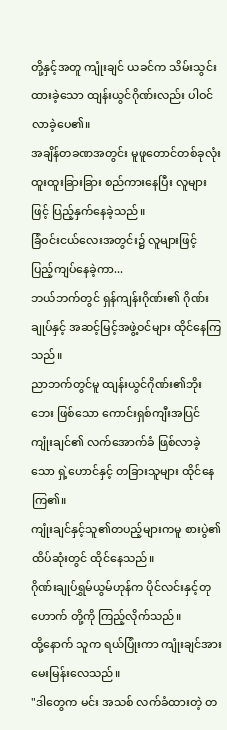တို့နှင့်အတူ ကျုံးချင် ယခင်က သိမ်းသွင်းထားခဲ့သော ထျန်းယွင်ဂိုဏ်းလည်း ပါဝင်လာခဲ့ပေ၏။
အချိန်တခဏအတွင်း မူဖူတောင်တစ်ခုလုံး ထူးထူးခြားခြား စည်ကားနေပြီး လူများဖြင့် ပြည့်နှက်နေခဲ့သည်။
ခြံဝင်းငယ်လေးအတွင်း၌ လူများဖြင့် ပြည့်ကျပ်နေခဲ့ကာ...
ဘယ်ဘက်တွင် ရှန်ကျန်းဂိုဏ်း၏ ဂိုဏ်းချုပ်နှင့် အဆင့်မြင့်အဖွဲ့ဝင်များ ထိုင်နေကြသည်။
ညာဘက်တွင်မူ ထျန်းယွင်ဂိုဏ်း၏ဘိုးဘေး ဖြစ်သော ကောင်းရှစ်ကျီးအပြင် ကျုံးချင်၏ လက်အောက်ခံ ဖြစ်လာခဲ့သော ရှဲ့ဟောင်နှင့် တခြားသူများ ထိုင်နေကြ၏။
ကျုံးချင်နှင့်သူ၏တပည့်များကမူ စားပွဲ၏ ထိပ်ဆုံးတွင် ထိုင်နေသည်။
ဂိုဏ်းချုပ်ရွှမ်ယွမ်ဟုန်က ပိုင်လင်းနှင့်တုဟောက် တို့ကို ကြည့်လိုက်သည်။
ထို့နောက် သူက ရယ်ပြုံးကာ ကျုံးချင်အား မေးမြန်းလေသည်။
"ဒါတွေက မင်း အသစ် လက်ခံထားတဲ့ တ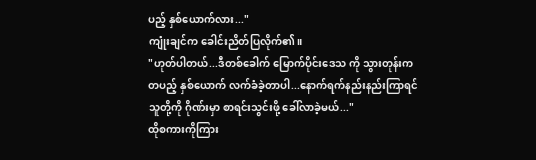ပည့် နှစ်ယောက်လား..."
ကျုံးချင်က ခေါင်းညိတ်ပြလိုက်၏။
"ဟုတ်ပါတယ်...ဒီတစ်ခေါက် မြောက်ပိုင်းဒေသ ကို သွားတုန်းက တပည့် နှစ်ယောက် လက်ခံခဲ့တာပါ...နောက်ရက်နည်းနည်းကြာရင် သူတို့ကို ဂိုဏ်းမှာ စာရင်းသွင်းဖို့ ခေါ်လာခဲ့မယ်..."
ထိုစကားကိုကြား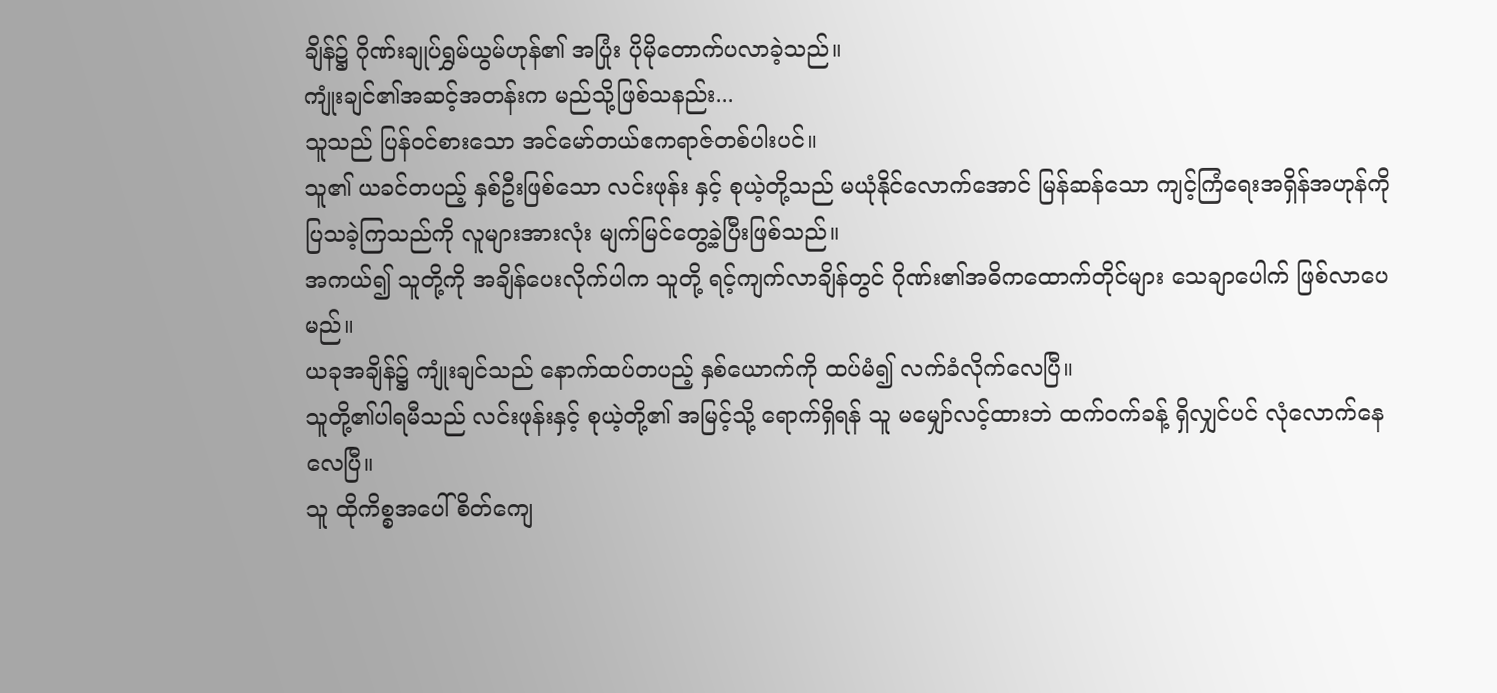ချိန်၌ ဂိုဏ်းချုပ်ရွှမ်ယွမ်ဟုန်၏ အပြုံး ပိုမိုတောက်ပလာခဲ့သည်။
ကျုံးချင်၏အဆင့်အတန်းက မည်သို့ဖြစ်သနည်း...
သူသည် ပြန်ဝင်စားသော အင်မော်တယ်ဧကရာဇ်တစ်ပါးပင်။
သူ၏ ယခင်တပည့် နှစ်ဦးဖြစ်သော လင်းဖုန်း နှင့် စုယဲ့တို့သည် မယုံနိုင်လောက်အောင် မြန်ဆန်သော ကျင့်ကြံရေးအရှိန်အဟုန်ကို ပြသခဲ့ကြသည်ကို လူများအားလုံး မျက်မြင်တွေ့ခဲ့ပြီးဖြစ်သည်။
အကယ်၍ သူတို့ကို အချိန်ပေးလိုက်ပါက သူတို့ ရင့်ကျက်လာချိန်တွင် ဂိုဏ်း၏အဓိကထောက်တိုင်များ သေချာပေါက် ဖြစ်လာပေမည်။
ယခုအချိန်၌ ကျုံးချင်သည် နောက်ထပ်တပည့် နှစ်ယောက်ကို ထပ်မံ၍ လက်ခံလိုက်လေပြီ။
သူတို့၏ပါရမီသည် လင်းဖုန်းနှင့် စုယဲ့တို့၏ အမြင့်သို့ ရောက်ရှိရန် သူ မမျှော်လင့်ထားဘဲ ထက်ဝက်ခန့် ရှိလျှင်ပင် လုံလောက်နေလေပြီ။
သူ ထိုကိစ္စအပေါ် စိတ်ကျေ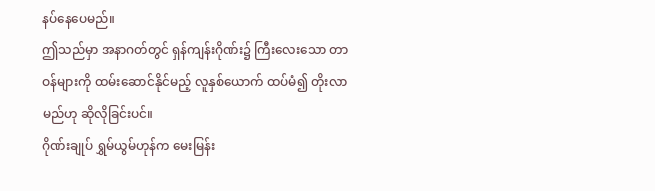နပ်နေပေမည်။
ဤသည်မှာ အနာဂတ်တွင် ရှန်ကျန်းဂိုဏ်း၌ ကြီးလေးသော တာဝန်များကို ထမ်းဆောင်နိုင်မည့် လူနှစ်ယောက် ထပ်မံ၍ တိုးလာမည်ဟု ဆိုလိုခြင်းပင်။
ဂိုဏ်းချုပ် ရွှမ်ယွမ်ဟုန်က မေးမြန်း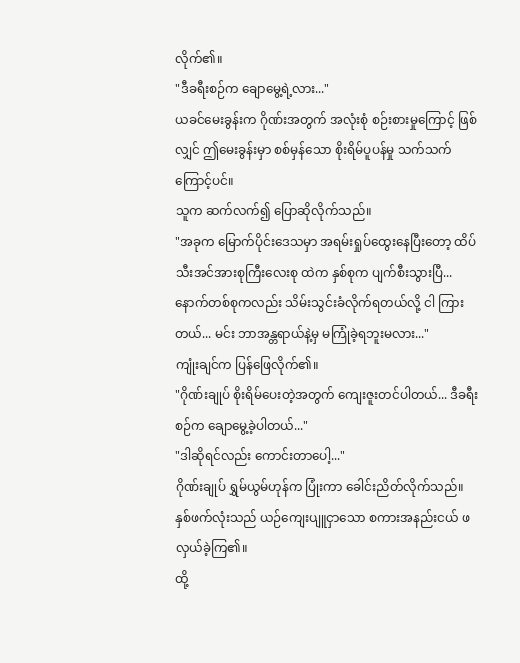လိုက်၏။
"ဒီခရီးစဉ်က ချောမွေ့ရဲ့လား..."
ယခင်မေးခွန်းက ဂိုဏ်းအတွက် အလုံးစုံ စဉ်းစားမှုကြောင့် ဖြစ်လျှင် ဤမေးခွန်းမှာ စစ်မှန်သော စိုးရိမ်ပူပန်မှု သက်သက်ကြောင့်ပင်။
သူက ဆက်လက်၍ ပြောဆိုလိုက်သည်။
"အခုက မြောက်ပိုင်းဒေသမှာ အရမ်းရှုပ်ထွေးနေပြီးတော့ ထိပ်သီးအင်အားစုကြီးလေးစု ထဲက နှစ်စုက ပျက်စီးသွားပြီ... နောက်တစ်စုကလည်း သိမ်းသွင်းခံလိုက်ရတယ်လို့ ငါ ကြားတယ်... မင်း ဘာအန္တရာယ်နဲ့မှ မကြုံခဲ့ရဘူးမလား..."
ကျုံးချင်က ပြန်ဖြေလိုက်၏။
"ဂိုဏ်းချုပ် စိုးရိမ်ပေးတဲ့အတွက် ကျေးဇူးတင်ပါတယ်... ဒီခရီးစဉ်က ချောမွေ့ခဲ့ပါတယ်..."
"ဒါဆိုရင်လည်း ကောင်းတာပေါ့..."
ဂိုဏ်းချုပ် ရွှမ်ယွမ်ဟုန်က ပြုံးကာ ခေါင်းညိတ်လိုက်သည်။
နှစ်ဖက်လုံးသည် ယဉ်ကျေးပျူငှာသော စကားအနည်းငယ် ဖလှယ်ခဲ့ကြ၏။
ထို့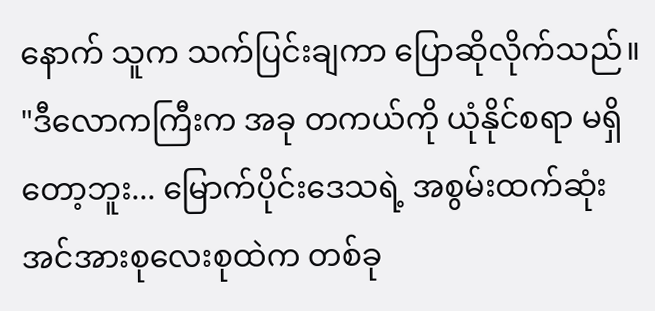နောက် သူက သက်ပြင်းချကာ ပြောဆိုလိုက်သည်။
"ဒီလောကကြီးက အခု တကယ်ကို ယုံနိုင်စရာ မရှိတော့ဘူး... မြောက်ပိုင်းဒေသရဲ့ အစွမ်းထက်ဆုံး အင်အားစုလေးစုထဲက တစ်ခု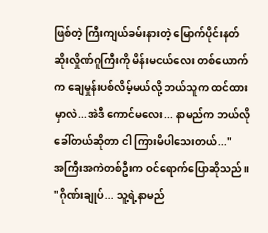ဖြစ်တဲ့ ကြီးကျယ်ခမ်းနားတဲ့ မြောက်ပိုင်းနတ်ဆိုးလှိုဏ်ဂူကြီးကို မိန်းမငယ်လေး တစ်ယောက်က ချေမှုန်းပစ်လိမ့်မယ်လို့ ဘယ်သူက ထင်ထားမှာလဲ...အဲဒီ ကောင်မလေး... နာမည်က ဘယ်လို ခေါ်တယ်ဆိုတာ ငါ ကြားမိပါသေးတယ်..."
အကြီးအကဲတစ်ဦးက ဝင်ရောက်ပြောဆိုသည်။
"ဂိုဏ်းချုပ်... သူ့ရဲ့နာမည်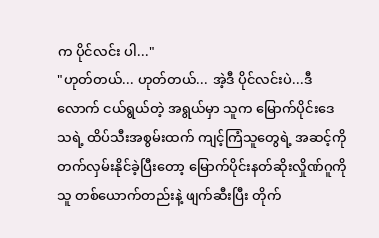က ပိုင်လင်း ပါ..."
"ဟုတ်တယ်... ဟုတ်တယ်... အဲ့ဒီ ပိုင်လင်းပဲ...ဒီလောက် ငယ်ရွယ်တဲ့ အရွယ်မှာ သူက မြောက်ပိုင်းဒေသရဲ့ ထိပ်သီးအစွမ်းထက် ကျင့်ကြံသူတွေရဲ့ အဆင့်ကို တက်လှမ်းနိုင်ခဲ့ပြီးတော့ မြောက်ပိုင်းနတ်ဆိုးလှိုဏ်ဂူကို သူ တစ်ယောက်တည်းနဲ့ ဖျက်ဆီးပြီး တိုက်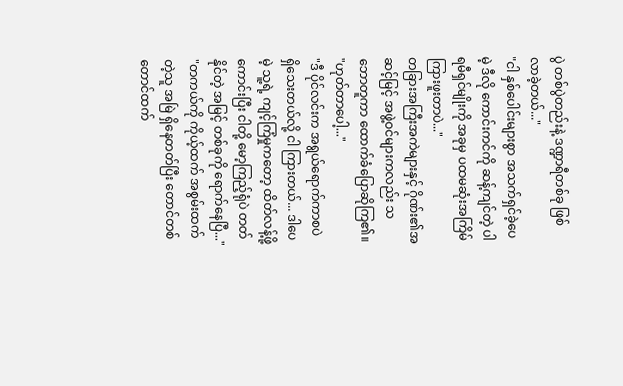ပွဲ တစ်ပွဲတည်းနဲ့ ဒဏ္ဍာရီတစ်ခု ဖြစ်လာခဲ့တယ်..."
"ငါ နှစ်ပေါင်းများစွာ အသက်ရှင်ခဲ့ပေမဲ့ ဒီလို ကောင်းကင်ကို ဆန့်ကျင်တဲ့ ပါရမီရှင်မျိုးကို အခုမှ ပထမဆုံးအကြိမ် ကြားဖူးတာပဲ..."
တခြားအကြီးအကဲများနှင့် ဂိုဏ်း၏အဆင့်မြင့် အဖွဲ့ဝင်များကလည်း သဘောတူကာ ထောက်ခံပြောဆိုကြ၏။
"ဟုတ်တာပေါ့..."
"ဒီ ပိုင်လင်းက အရွယ်ရောက်ကာစပဲ ရှိသေးတယ်လို့ ငါ ကြားတယ်... ဒါပေမဲ့ သူ့ရဲ့ ကျင့်ကြံမှုကတော့ ထိတ်လန့်ဖို့ ကောင်းပြီး ငါတို့ မော့ကြည့်ရုံပဲ တတ်နိုင်တဲ့ အမြင့် တစ်ခုကို ရောက်နေပြီ..."
"တကယ်ကို ကိုယ့်ထက် အစွမ်းထက်တဲ့သူ အမြဲ ရှိနေတတ်ပြီး တောင်တစ်တောင်ထက်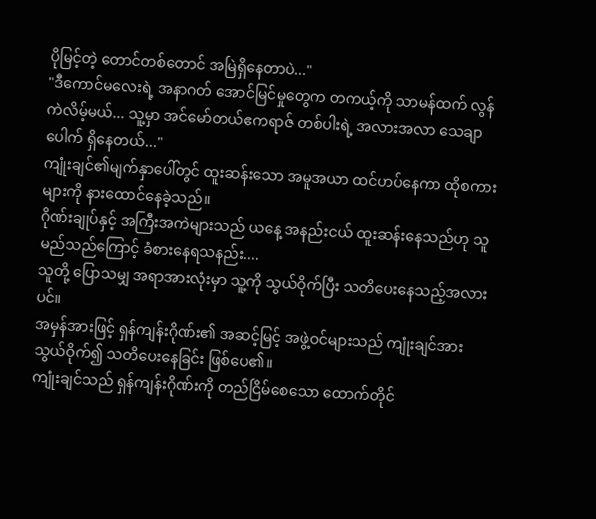ပိုမြင့်တဲ့ တောင်တစ်တောင် အမြဲရှိနေတာပဲ..."
"ဒီကောင်မလေးရဲ့ အနာဂတ် အောင်မြင်မှုတွေက တကယ့်ကို သာမန်ထက် လွန်ကဲလိမ့်မယ်... သူ့မှာ အင်မော်တယ်ဧကရာဇ် တစ်ပါးရဲ့ အလားအလာ သေချာပေါက် ရှိနေတယ်..."
ကျုံးချင်၏မျက်နှာပေါ်တွင် ထူးဆန်းသော အမူအယာ ထင်ဟပ်နေကာ ထိုစကားများကို နားထောင်နေခဲ့သည်။
ဂိုဏ်းချုပ်နှင့် အကြီးအကဲများသည် ယနေ့ အနည်းငယ် ထူးဆန်းနေသည်ဟု သူ မည်သည်ကြောင့် ခံစားနေရသနည်း....
သူတို့ ပြောသမျှ အရာအားလုံးမှာ သူ့ကို သွယ်ဝိုက်ပြီး သတိပေးနေသည့်အလားပင်။
အမှန်အားဖြင့် ရှန်ကျန်းဂိုဏ်း၏ အဆင့်မြင့် အဖွဲ့ဝင်များသည် ကျုံးချင်အား သွယ်ဝိုက်၍ သတိပေးနေခြင်း ဖြစ်ပေ၏။
ကျုံးချင်သည် ရှန်ကျန်းဂိုဏ်းကို တည်ငြိမ်စေသော ထောက်တိုင်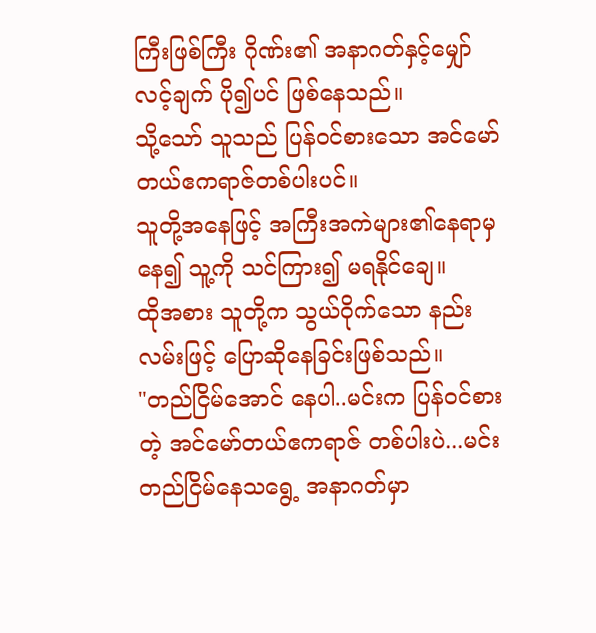ကြီးဖြစ်ကြီး ဂိုဏ်း၏ အနာဂတ်နှင့်မျှော်လင့်ချက် ပို၍ပင် ဖြစ်နေသည်။
သို့သော် သူသည် ပြန်ဝင်စားသော အင်မော်တယ်ဧကရာဇ်တစ်ပါးပင်။
သူတို့အနေဖြင့် အကြီးအကဲများ၏နေရာမှနေ၍ သူ့ကို သင်ကြား၍ မရနိုင်ချေ။
ထိုအစား သူတို့က သွယ်ဝိုက်သော နည်းလမ်းဖြင့် ပြောဆိုနေခြင်းဖြစ်သည်။
"တည်ငြိမ်အောင် နေပါ..မင်းက ပြန်ဝင်စားတဲ့ အင်မော်တယ်ဧကရာဇ် တစ်ပါးပဲ...မင်း တည်ငြိမ်နေသရွေ့ အနာဂတ်မှာ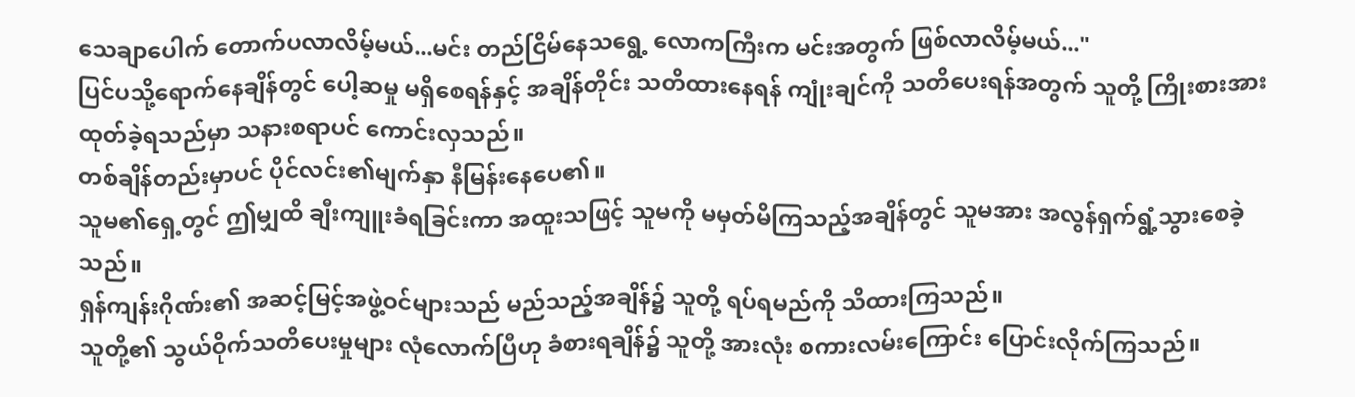သေချာပေါက် တောက်ပလာလိမ့်မယ်...မင်း တည်ငြိမ်နေသရွေ့ လောကကြီးက မင်းအတွက် ဖြစ်လာလိမ့်မယ်..."
ပြင်ပသို့ရောက်နေချိန်တွင် ပေါ့ဆမှု မရှိစေရန်နှင့် အချိန်တိုင်း သတိထားနေရန် ကျုံးချင်ကို သတိပေးရန်အတွက် သူတို့ ကြိုးစားအားထုတ်ခဲ့ရသည်မှာ သနားစရာပင် ကောင်းလှသည်။
တစ်ချိန်တည်းမှာပင် ပိုင်လင်း၏မျက်နှာ နီမြန်းနေပေ၏။
သူမ၏ရှေ့တွင် ဤမျှထိ ချီးကျူးခံရခြင်းကာ အထူးသဖြင့် သူမကို မမှတ်မိကြသည့်အချိန်တွင် သူမအား အလွန်ရှက်ရွံ့သွားစေခဲ့သည်။
ရှန်ကျန်းဂိုဏ်း၏ အဆင့်မြင့်အဖွဲ့ဝင်များသည် မည်သည့်အချိန်၌ သူတို့ ရပ်ရမည်ကို သိထားကြသည်။
သူတို့၏ သွယ်ဝိုက်သတိပေးမှုများ လုံလောက်ပြီဟု ခံစားရချိန်၌ သူတို့ အားလုံး စကားလမ်းကြောင်း ပြောင်းလိုက်ကြသည်။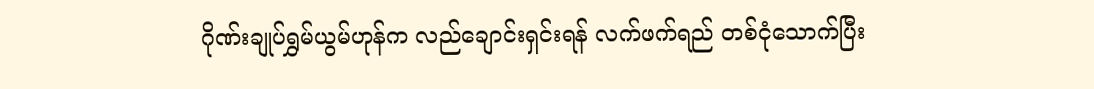ဂိုဏ်းချုပ်ရွှမ်ယွမ်ဟုန်က လည်ချောင်းရှင်းရန် လက်ဖက်ရည် တစ်ငုံသောက်ပြီး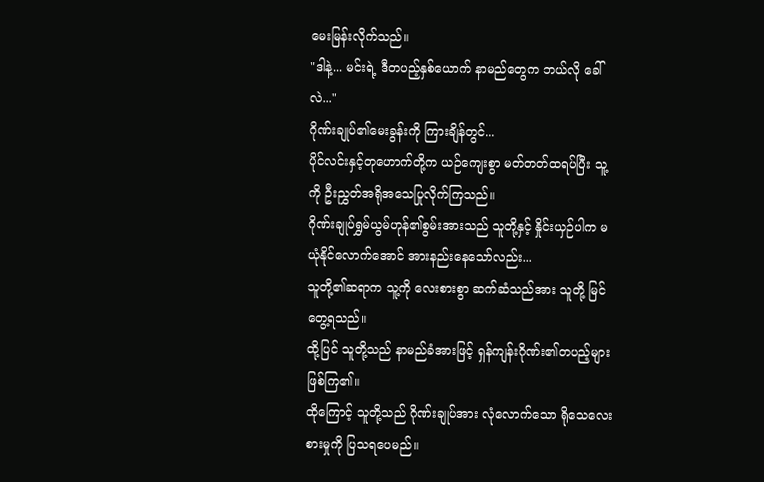မေးမြန်းလိုက်သည်။
"ဒါနဲ့... မင်းရဲ့ ဒီတပည့်နှစ်ယောက် နာမည်တွေက ဘယ်လို ခေါ်လဲ..."
ဂိုဏ်းချုပ်၏မေးခွန်းကို ကြားချိန်တွင်...
ပိုင်လင်းနှင့်တုဟောက်တို့က ယဉ်ကျေးစွာ မတ်တတ်ထရပ်ပြီး သူ့ကို ဦးညွှတ်အရိုအသေပြုလိုက်ကြသည်။
ဂိုဏ်းချုပ်ရွှမ်ယွမ်ဟုန်၏စွမ်းအားသည် သူတို့နှင့် နှိုင်းယှဉ်ပါက မယုံနိုင်လောက်အောင် အားနည်းနေသော်လည်း...
သူတို့၏ဆရာက သူ့ကို လေးစားစွာ ဆက်ဆံသည်အား သူတို့ မြင်တွေ့ရသည်။
ထို့ပြင် သူတို့သည် နာမည်ခံအားဖြင့် ရှန်ကျန်းဂိုဏ်း၏တပည့်များ ဖြစ်ကြ၏။
ထိုကြောင့် သူတို့သည် ဂိုဏ်းချုပ်အား လုံလောက်သော ရိုသေလေးစားမှုကို ပြသရပေမည်။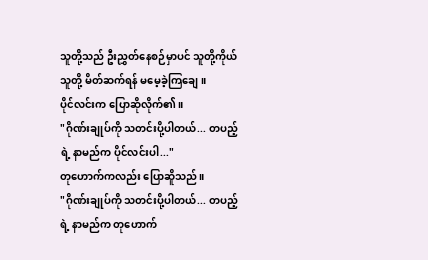သူတို့သည် ဦးညွှတ်နေစဉ်မှာပင် သူတို့ကိုယ်သူတို့ မိတ်ဆက်ရန် မမေ့ခဲ့ကြချေ။
ပိုင်လင်းက ပြောဆိုလိုက်၏။
"ဂိုဏ်းချုပ်ကို သတင်းပို့ပါတယ်... တပည့်ရဲ့ နာမည်က ပိုင်လင်းပါ..."
တုဟောက်ကလည်း ပြောဆိူသည်။
"ဂိုဏ်းချုပ်ကို သတင်းပို့ပါတယ်... တပည့်ရဲ့ နာမည်က တုဟောက်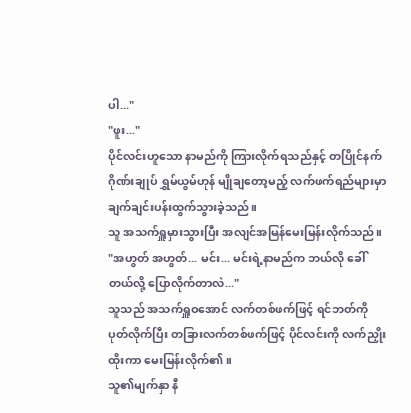ပါ..."
"ဖူး..."
ပိုင်လင်းဟူသော နာမည်ကို ကြားလိုက်ရသည်နှင့် တပြိုင်နက် ဂိုဏ်းချုပ် ရွှမ်ယွမ်ဟုန် မျိုချတော့မည့် လက်ဖက်ရည်များမှာ ချက်ချင်းပန်းထွက်သွားခဲ့သည်။
သူ အသက်ရှူမှားသွားပြီး အလျင်အမြန်မေးမြန်းလိုက်သည်။
"အဟွတ် အဟွတ်... မင်း... မင်းရဲ့နာမည်က ဘယ်လို ခေါ်တယ်လို့ ပြောလိုက်တာလဲ..."
သူသည် အသက်ရှူဝအောင် လက်တစ်ဖက်ဖြင့် ရင်ဘတ်ကို ပုတ်လိုက်ပြီး တခြားလက်တစ်ဖက်ဖြင့် ပိုင်လင်းကို လက်ညှိုးထိုးကာ မေးမြန်းလိုက်၏။
သူ၏မျက်နှာ နီ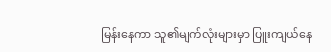မြန်းနေကာ သူ၏မျက်လုံးများမှာ ပြူးကျယ်နေ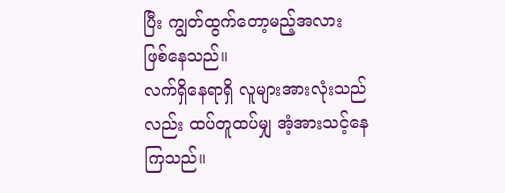ပြီး ကျွတ်ထွက်တော့မည့်အလား ဖြစ်နေသည်။
လက်ရှိနေရာရှိ လူများအားလုံးသည်လည်း ထပ်တူထပ်မျှ အံ့အားသင့်နေကြသည်။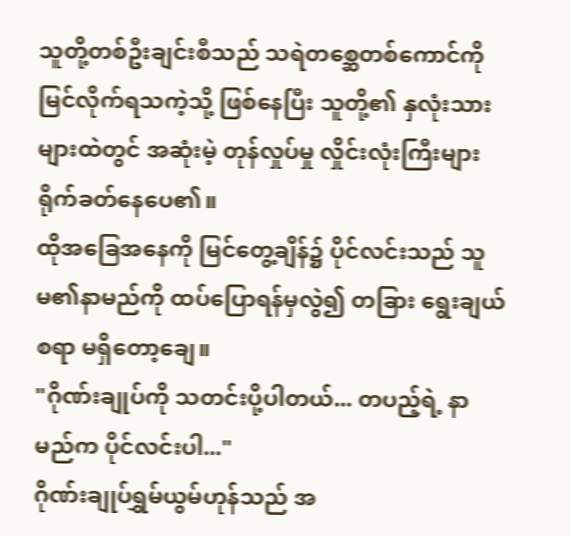သူတို့တစ်ဦးချင်းစီသည် သရဲတစ္ဆေတစ်ကောင်ကို မြင်လိုက်ရသကဲ့သို့ ဖြစ်နေပြီး သူတို့၏ နှလုံးသားများထဲတွင် အဆုံးမဲ့ တုန်လှုပ်မှု လှိုင်းလုံးကြီးများ ရိုက်ခတ်နေပေ၏။
ထိုအခြေအနေကို မြင်တွေ့ချိန်၌ ပိုင်လင်းသည် သူမ၏နာမည်ကို ထပ်ပြောရန်မှလွဲ၍ တခြား ရွေးချယ်စရာ မရှိတော့ချေ။
"ဂိုဏ်းချုပ်ကို သတင်းပို့ပါတယ်... တပည့်ရဲ့ နာမည်က ပိုင်လင်းပါ..."
ဂိုဏ်းချုပ်ရွှမ်ယွမ်ဟုန်သည် အ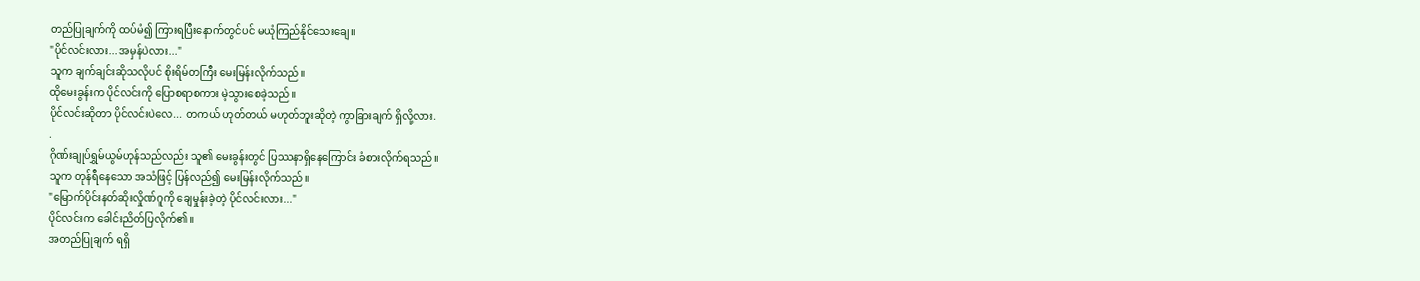တည်ပြုချက်ကို ထပ်မံ၍ ကြားရပြီးနောက်တွင်ပင် မယုံကြည်နိုင်သေးချေ။
"ပိုင်လင်းလား...အမှန်ပဲလား..."
သူက ချက်ချင်းဆိုသလိုပင် စိုးရိမ်တကြီး မေးမြန်းလိုက်သည်။
ထိုမေးခွန်းက ပိုင်လင်းကို ပြောစရာစကား မဲ့သွားစေခဲ့သည်။
ပိုင်လင်းဆိုတာ ပိုင်လင်းပဲလေ... တကယ် ဟုတ်တယ် မဟုတ်ဘူးဆိုတဲ့ ကွာခြားချက် ရှိလို့လား.
.
ဂိုဏ်းချုပ်ရွှမ်ယွမ်ဟုန်သည်လည်း သူ၏ မေးခွန်းတွင် ပြဿနာရှိနေကြောင်း ခံစားလိုက်ရသည်။
သူက တုန်ရီနေသော အသံဖြင့် ပြန်လည်၍ မေးမြန်းလိုက်သည်။
"မြောက်ပိုင်းနတ်ဆိုးလှိုဏ်ဂူကို ချေမှုန်းခဲ့တဲ့ ပိုင်လင်းလား..."
ပိုင်လင်းက ခေါင်းညိတ်ပြလိုက်၏။
အတည်ပြုချက် ရရှိ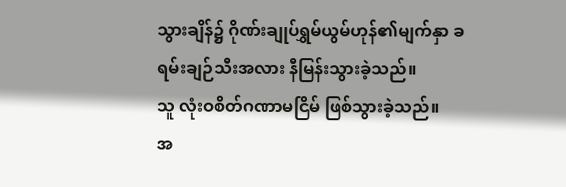သွားချိန်၌ ဂိုဏ်းချုပ်ရွှမ်ယွမ်ဟုန်၏မျက်နှာ ခရမ်းချဉ်သီးအလား နီမြန်းသွားခဲ့သည်။
သူ လုံးဝစိတ်ဂဏာမငြိမ် ဖြစ်သွားခဲ့သည်။
အ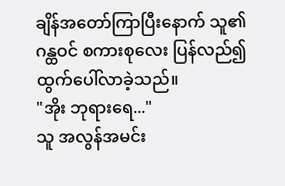ချိန်အတော်ကြာပြီးနောက် သူ၏ဂန္ထဝင် စကားစုလေး ပြန်လည်၍ ထွက်ပေါ်လာခဲ့သည်။
"အိုး ဘုရားရေ..."
သူ အလွန်အမင်း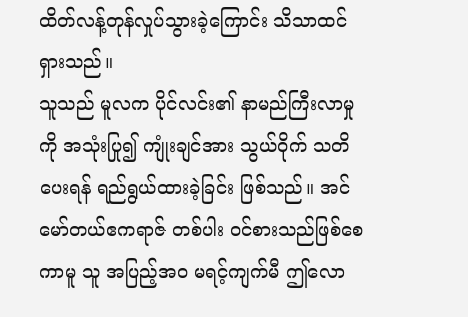ထိတ်လန့်တုန်လှုပ်သွားခဲ့ကြောင်း သိသာထင်ရှားသည်။
သူသည် မူလက ပိုင်လင်း၏ နာမည်ကြီးလာမှုကို အသုံးပြု၍ ကျုံးချင်အား သွယ်ဝိုက် သတိပေးရန် ရည်ရွယ်ထားခဲ့ခြင်း ဖြစ်သည်။ အင်မော်တယ်ဧကရာဇ် တစ်ပါး ဝင်စားသည်ဖြစ်စေကာမူ သူ အပြည့်အဝ မရင့်ကျက်မီ ဤလော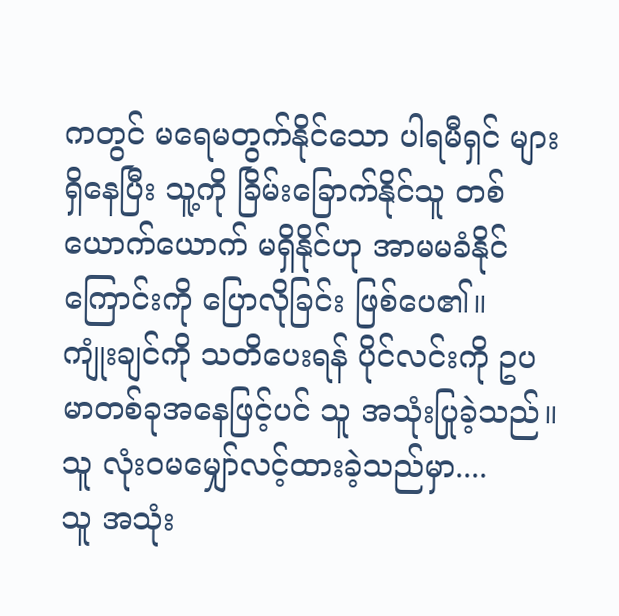ကတွင် မရေမတွက်နိုင်သော ပါရမီရှင် များ ရှိနေပြီး သူ့ကို ခြိမ်းခြောက်နိုင်သူ တစ်ယောက်ယောက် မရှိနိုင်ဟု အာမမခံနိုင်ကြောင်းကို ပြောလိုခြင်း ဖြစ်ပေ၏။
ကျုံးချင်ကို သတိပေးရန် ပိုင်လင်းကို ဥပမာတစ်ခုအနေဖြင့်ပင် သူ အသုံးပြုခဲ့သည်။
သူ လုံးဝမမျှော်လင့်ထားခဲ့သည်မှာ....
သူ အသုံး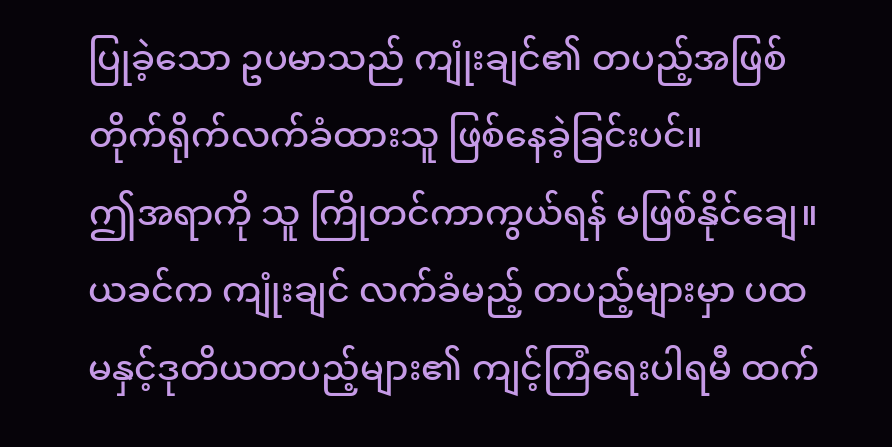ပြုခဲ့သော ဥပမာသည် ကျုံးချင်၏ တပည့်အဖြစ် တိုက်ရိုက်လက်ခံထားသူ ဖြစ်နေခဲ့ခြင်းပင်။
ဤအရာကို သူ ကြိုတင်ကာကွယ်ရန် မဖြစ်နိုင်ချေ။
ယခင်က ကျုံးချင် လက်ခံမည့် တပည့်များမှာ ပထမနှင့်ဒုတိယတပည့်များ၏ ကျင့်ကြံရေးပါရမီ ထက်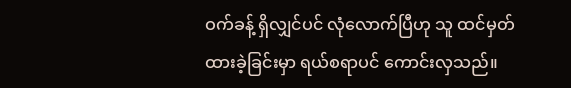ဝက်ခန့် ရှိလျှင်ပင် လုံလောက်ပြီဟု သူ ထင်မှတ်ထားခဲ့ခြင်းမှာ ရယ်စရာပင် ကောင်းလှသည်။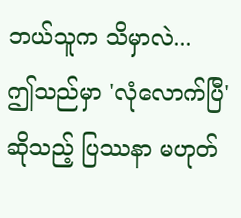ဘယ်သူက သိမှာလဲ...
ဤသည်မှာ 'လုံလောက်ပြီ' ဆိုသည့် ပြဿနာ မဟုတ်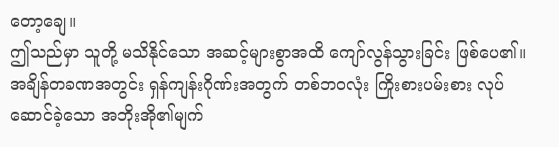တော့ချေ။
ဤသည်မှာ သူတို့ မသိနိုင်သော အဆင့်များစွာအထိ ကျော်လွန်သွားခြင်း ဖြစ်ပေ၏။
အချိန်တခဏအတွင်း ရှန်ကျန်းဂိုဏ်းအတွက် တစ်ဘဝလုံး ကြိုးစားပမ်းစား လုပ်ဆောင်ခဲ့သော အဘိုးအို၏မျက်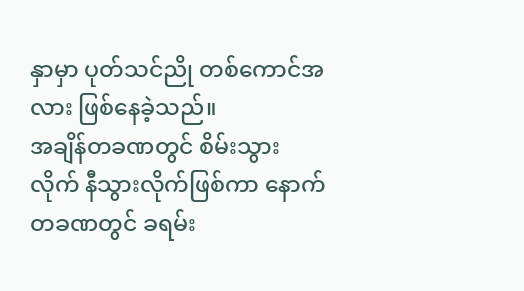နှာမှာ ပုတ်သင်ညို တစ်ကောင်အလား ဖြစ်နေခဲ့သည်။
အချိန်တခဏတွင် စိမ်းသွားလိုက် နီသွားလိုက်ဖြစ်ကာ နောက်တခဏတွင် ခရမ်း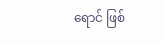ရောင် ဖြစ်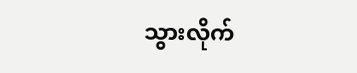သွားလိုက်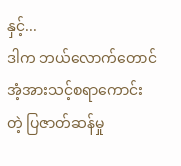နှင့်...
ဒါက ဘယ်လောက်တောင် အံ့အားသင့်စရာကောင်းတဲ့ ပြဇာတ်ဆန်မှု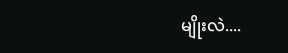မျိုးလဲ....